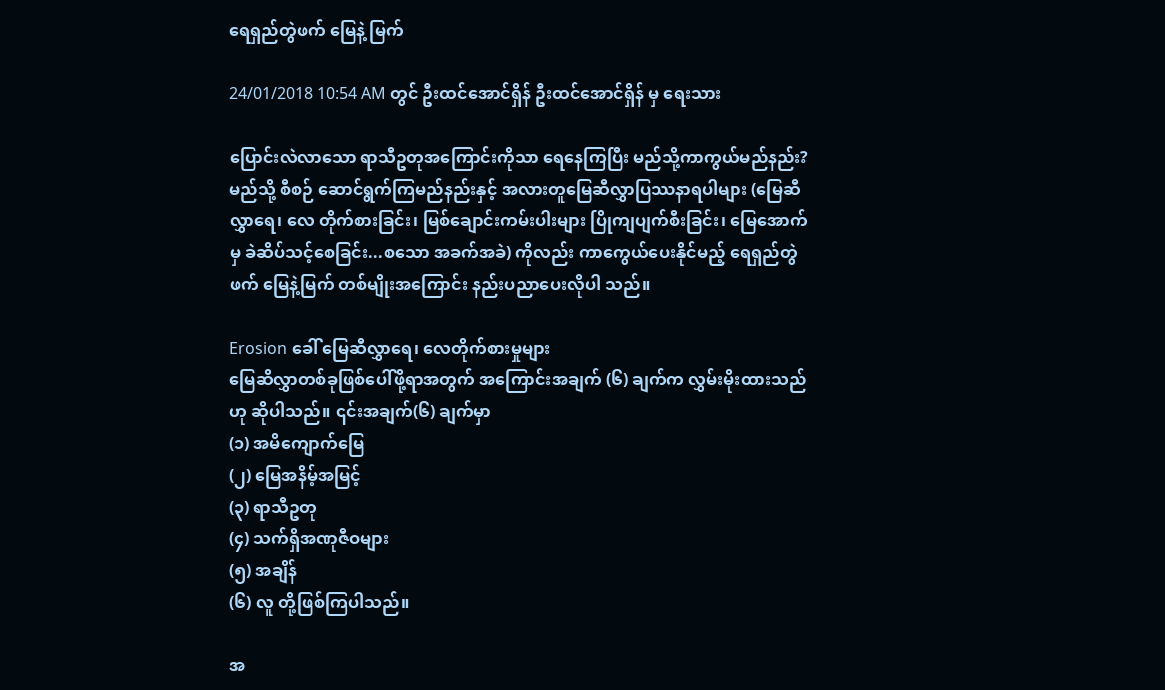ရေရှည်တွဲဖက် မြေနဲ့ မြက်

24/01/2018 10:54 AM တွင် ဦးထင်အောင်ရှိန် ဦးထင်အောင်ရှိန် မှ ရေးသား

ပြောင်းလဲလာသော ရာသီဥတုအကြောင်းကိုသာ ရေနေကြပြီး မည်သို့ကာကွယ်မည်နည်း? မည်သို့ စီစဉ် ဆောင်ရွက်ကြမည်နည်းနှင့် အလားတူမြေဆီလွှာပြဿနာရပါများ (မြေဆီလွှာရေ၊ လေ တိုက်စားခြင်း၊ မြစ်ချောင်းကမ်းပါးများ ပြိုကျပျက်စီးခြင်း၊ မြေအောက်မှ ခဲဆိပ်သင့်စေခြင်း...စသော အခက်အခဲ) ကိုလည်း ကာကွေယ်ပေးနိုင်မည့် ရေရှည်တွဲဖက် မြေနဲ့မြက် တစ်မျိုးအကြောင်း နည်းပညာပေးလိုပါ သည်။

Erosion ခေါ် မြေဆီလွှာရေ၊ လေတိုက်စားမှုများ
မြေဆိလွှာတစ်ခုဖြစ်ပေါ်ဖို့ရာအတွက် အကြောင်းအချက် (၆) ချက်က လွှမ်းမိုးထားသည်ဟု ဆိုပါသည်။ ၎င်းအချက်(၆) ချက်မှာ
(၁) အမိကျောက်မြေ
(၂) မြေအနိမ့်အမြင့်
(၃) ရာသီဥတု
(၄) သက်ရှိအဏုဇီဝများ
(၅) အချိန်
(၆) လူ တို့ဖြစ်ကြပါသည်။

အ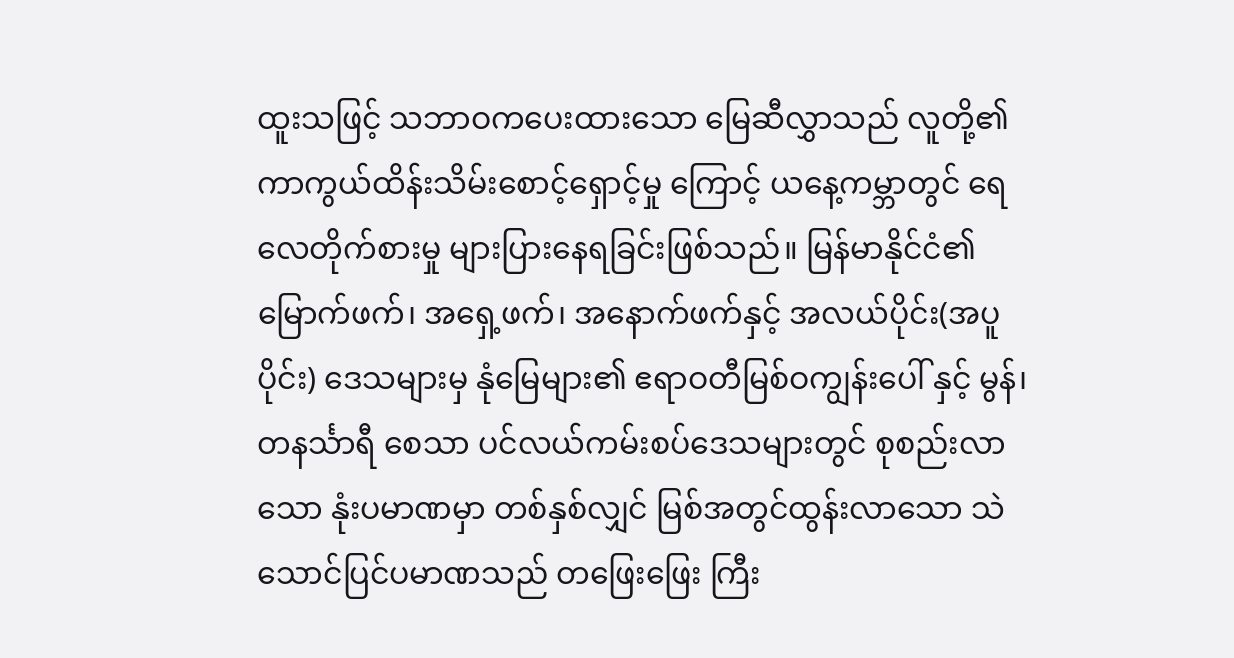ထူးသဖြင့် သဘာဝကပေးထားသော မြေဆီလွှာသည် လူတို့၏ ကာကွယ်ထိန်းသိမ်းစောင့်ရှောင့်မှု ကြောင့် ယနေ့ကမ္ဘာတွင် ရေလေတိုက်စားမှု များပြားနေရခြင်းဖြစ်သည်။ မြန်မာနိုင်ငံ၏မြောက်ဖက်၊ အရှေ့ဖက်၊ အနောက်ဖက်နှင့် အလယ်ပိုင်း(အပူပိုင်း) ဒေသများမှ နုံမြေများ၏ ဧရာဝတီမြစ်ဝကျွန်းပေါ် နှင့် မွန်၊ တနင်္သာရီ စေသာ ပင်လယ်ကမ်းစပ်ဒေသများတွင် စုစည်းလာသော နုံးပမာဏမှာ တစ်နှစ်လျှင် မြစ်အတွင်ထွန်းလာသော သဲသောင်ပြင်ပမာဏသည် တဖြေးဖြေး ကြီး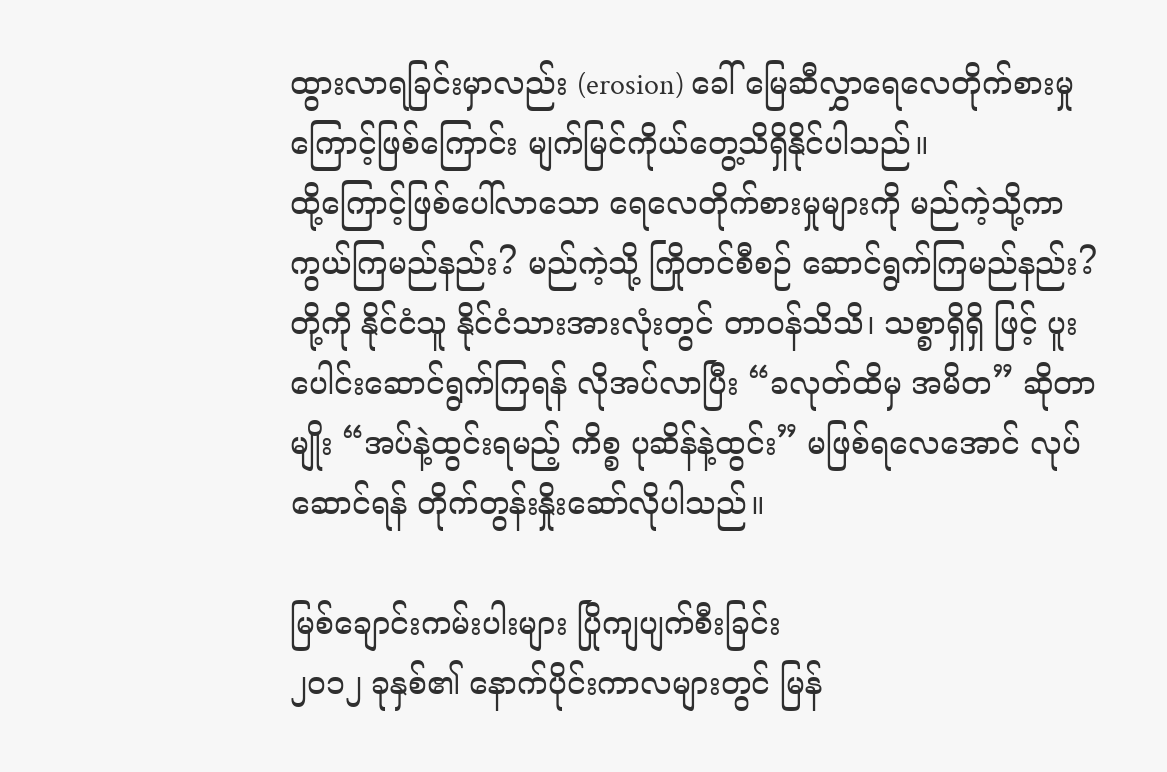ထွားလာရခြင်းမှာလည်း (erosion) ခေါ် မြေဆီလွှာရေလေတိုက်စားမှုကြောင့်ဖြစ်ကြောင်း မျက်မြင်ကိုယ်တွေ့သိရှိနိုင်ပါသည်။
ထို့ကြောင့်ဖြစ်ပေါ်လာသော ရေလေတိုက်စားမှုများကို မည်ကဲ့သို့ကာကွယ်ကြမည်နည်း? မည်ကဲ့သို့ ကြိုတင်စီစဉ် ဆောင်ရွက်ကြမည်နည်း? တို့ကို နိုင်ငံသူ နိုင်ငံသားအားလုံးတွင် တာဝန်သိသိ၊ သစ္စာရှိရှိ ဖြင့် ပူးပေါင်းဆောင်ရွက်ကြရန် လိုအပ်လာပြီး “ခလုတ်ထိမှ အမိတ” ဆိုတာမျိုး “အပ်နဲ့ထွင်းရမည့် ကိစ္စ ပုဆိန်နဲ့ထွင်း” မဖြစ်ရလေအောင် လုပ်ဆောင်ရန် တိုက်တွန်းနှိုးဆော်လိုပါသည်။

မြစ်ချောင်းကမ်းပါးများ ပြိုကျပျက်စီးခြင်း
၂၀၁၂ ခုနှစ်၏ နောက်ပိုင်းကာလများတွင် မြန်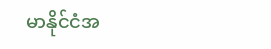မာနိုင်ငံအ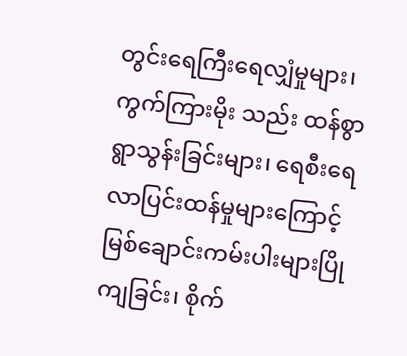တွင်းရေကြီးရေလျှံမှုများ၊ ကွက်ကြားမိုး သည်း ထန်စွာ ရွာသွန်းခြင်းများ၊ ရေစီးရေလာပြင်းထန်မှုများကြောင့် မြစ်ချောင်းကမ်းပါးများပြိုကျခြင်း၊ စိုက်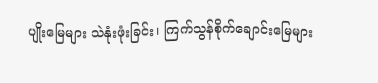ပျိုးမြေများ သဲနုံးဖုံးခြင်း၊ ကြက်သွန်စိုက်ချောင်းမြေများ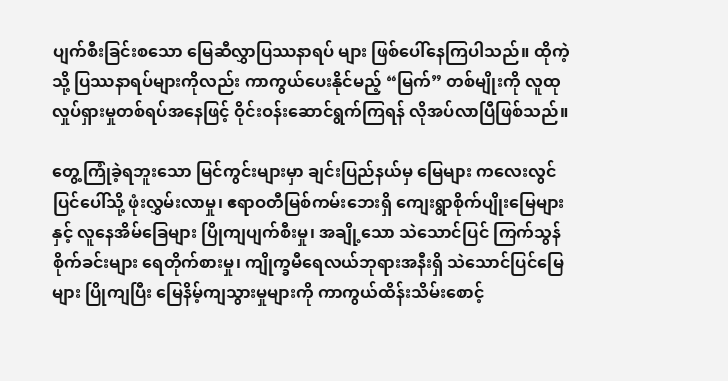ပျက်စီးခြင်းစသော မြေဆီလွှာပြဿနာရပ် များ ဖြစ်ပေါ်နေကြပါသည်။ ထိုကဲ့သို့ ပြဿနာရပ်များကိုလည်း ကာကွယ်ပေးနိုင်မည့် “မြက်” တစ်မျိုးကို လူထုလှုပ်ရှားမှုတစ်ရပ်အနေဖြင့် ဝိုင်းဝန်းဆောင်ရွက်ကြရန် လိုအပ်လာပြီဖြစ်သည်။

တွေ့ကြုံခဲ့ရဘူးသော မြင်ကွင်းများမှာ ချင်းပြည်နယ်မှ မြေများ ကလေးလွင်ပြင်ပေါ်သို့ ဖုံးလွှမ်းလာမှု၊ ဧရာဝတီမြစ်ကမ်းဘေးရှိ ကျေးရွာစိုက်ပျိုးမြေများနှင့် လူနေအိမ်ခြေများ ပြိုကျပျက်စီးမှု၊ အချို့သော သဲသောင်ပြင် ကြက်သွန်စိုက်ခင်းများ ရေတိုက်စားမှု၊ ကျိုက္ခမီရေလယ်ဘုရားအနီးရှိ သဲသောင်ပြင်မြေ များ ပြိုကျပြီး မြေနိမ့်ကျသွားမှုများကို ကာကွယ်ထိန်းသိမ်းစောင့်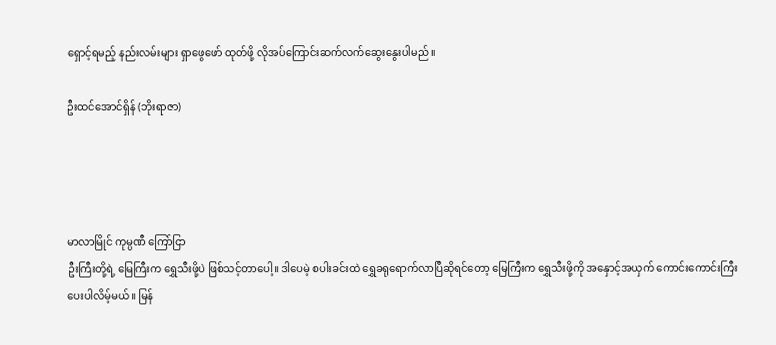ရှောင့်ရမည့် နည်းလမ်းများ ရှာဖွေဖော် ထုတ်ဖို့ လိုအပ်ကြောင်းဆက်လက်ဆွေးနွေးပါမည်။

ဦးထင်အောင်ရှိန် (ဘိုးရာဇာ)




မာလာမြိုင် ကုမ္ပဏီ ကြော်ငြာ
ဦးကြီးတို့ရဲ့ မြေကြီးက ရွှေသီးဖို့ပဲ ဖြစ်သင့်တာပေါ့။ ဒါပေမဲ့ စပါးခင်းထဲ ရွှေခရုရောက်လာပြီဆိုရင်တော့ မြေကြီးက ရွှေသီးဖို့ကို အနှောင့်အယှက် ကောင်းကောင်းကြီးပေးပါလိမ့်မယ်။ မြန်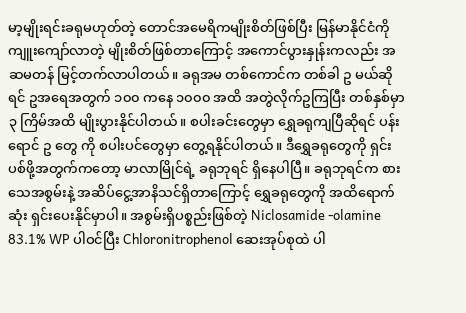မာ့မျိုးရင်းခရုမဟုတ်တဲ့ တောင်အမေရိကမျိုးစိတ်ဖြစ်ပြီး မြန်မာနိုင်ငံကို ကျူးကျော်လာတဲ့ မျိုးစိတ်ဖြစ်တာကြောင့် အကောင်ပွားနှုန်းကလည်း အဆမတန် မြင့်တက်လာပါတယ်။ ခရုအမ တစ်ကောင်က တစ်ခါ ဥ မယ်ဆိုရင် ဥအရေအတွက် ၁၀၀ ကနေ ၁၀၀၀ အထိ အတွဲလိုက်ဥကြပြီး တစ်နှစ်မှာ ၃ ကြိမ်အထိ မျိုးပွားနိုင်ပါတယ်။ စပါးခင်းတွေမှာ ရွှေခရုကျပြီဆိုရင် ပန်းရောင် ဥ တွေ ကို စပါးပင်တွေမှာ တွေ့ရနိုင်ပါတယ်။ ဒီရွှေခရုတွေကို ရှင်းပစ်ဖို့အတွက်ကတော့ မာလာမြိုင်ရဲ့ ခရုဘုရင် ရှိနေပါပြီ။ ခရုဘုရင်က စားသေအစွမ်းနဲ့ အဆိပ်ငွေ့အာနိသင်ရှိတာကြောင့် ရွှေခရုတွေကို အထိရောက်ဆုံး ရှင်းပေးနိုင်မှာပါ။ အစွမ်းရှိပစ္စည်းဖြစ်တဲ့ Niclosamide -olamine 83.1% WP ပါဝင်ပြီး Chloronitrophenol ဆေးအုပ်စုထဲ ပါ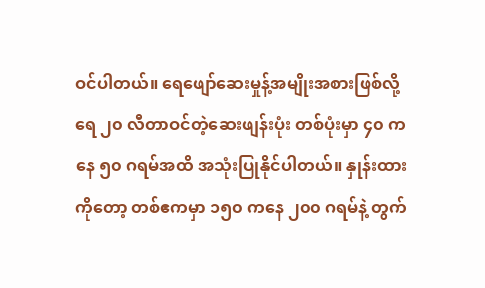ဝင်ပါတယ်။ ရေဖျော်ဆေးမှုန့်အမျိုးအစားဖြစ်လို့ ရေ ၂၀ လီတာဝင်တဲ့ဆေးဖျန်းပုံး တစ်ပုံးမှာ ၄၀ ကနေ ၅၀ ဂရမ်အထိ အသုံးပြုနိုင်ပါတယ်။ နှုန်းထားကိုတော့ တစ်ဧကမှာ ၁၅၀ ကနေ ၂၀၀ ဂရမ်နဲ့ တွက်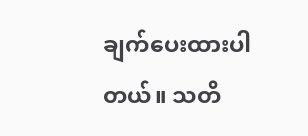ချက်ပေးထားပါတယ်။ သတိ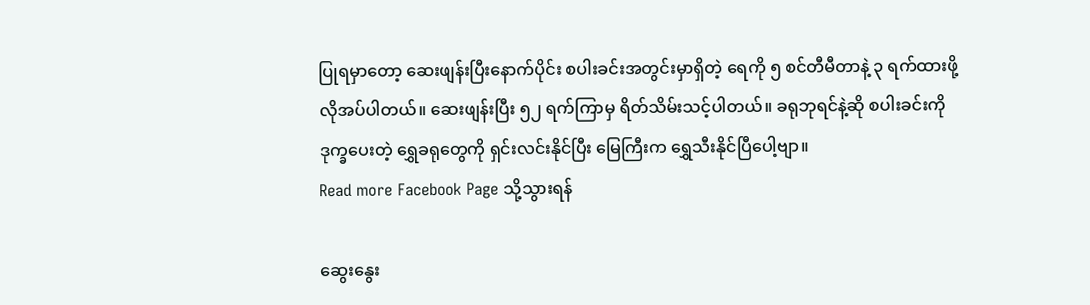ပြုရမှာတော့ ဆေးဖျန်းပြီးနောက်ပိုင်း စပါးခင်းအတွင်းမှာရှိတဲ့ ရေကို ၅ စင်တီမီတာနဲ့ ၃ ရက်ထားဖို့ လိုအပ်ပါတယ်။ ဆေးဖျန်းပြီး ၅၂ ရက်ကြာမှ ရိတ်သိမ်းသင့်ပါတယ်။ ခရုဘုရင်နဲ့ဆို စပါးခင်းကို ဒုက္ခပေးတဲ့ ရွှေခရုတွေကို ရှင်းလင်းနိုင်ပြီး မြေကြီးက ရွှေသီးနိုင်ပြီပေါ့ဗျာ။
Read more Facebook Page သို့သွားရန်

ဆွေးနွေး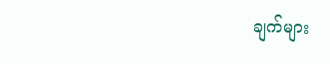ချက်များ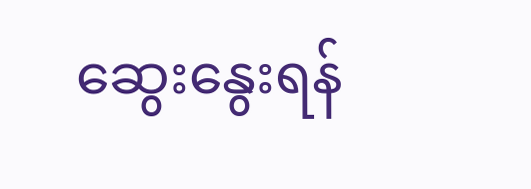ဆွေးနွေးရန်